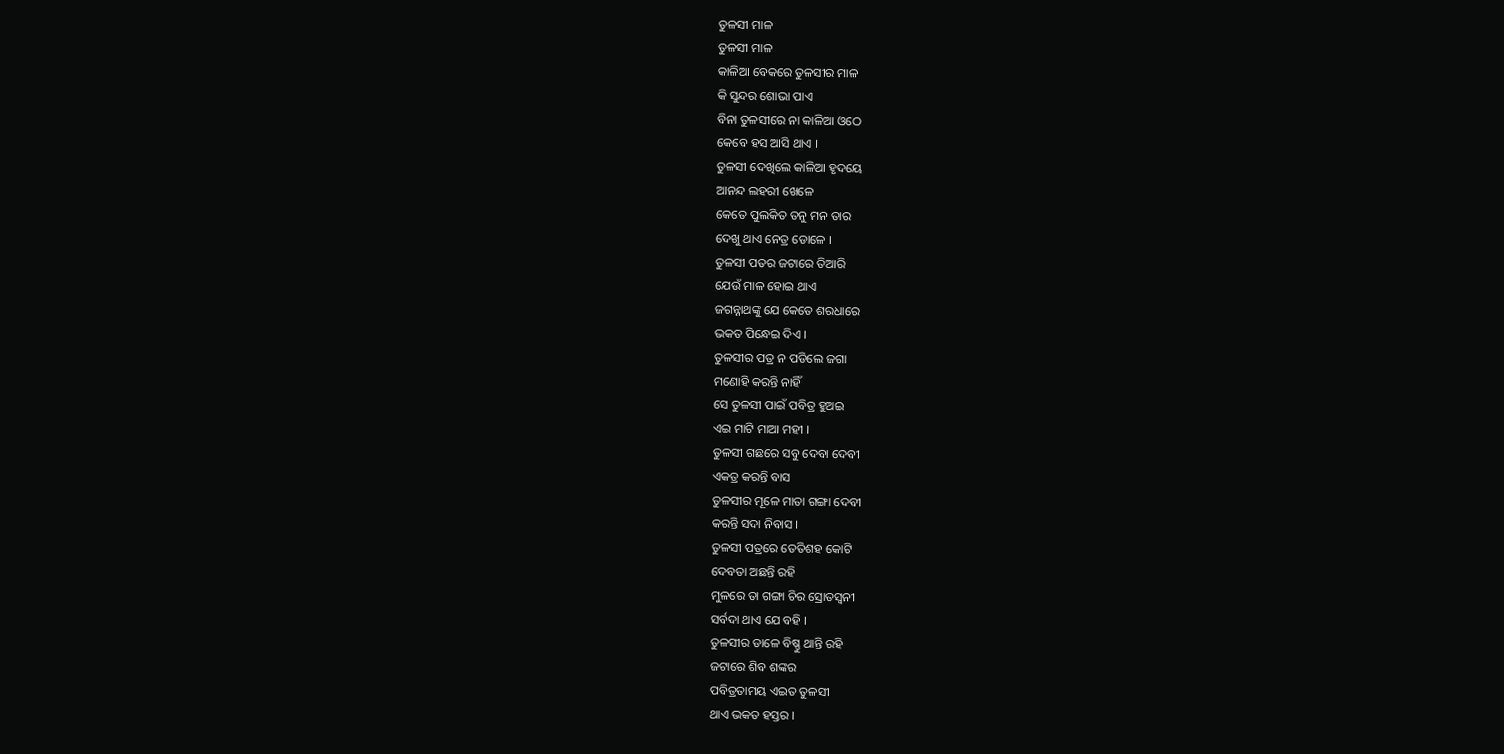ତୁଳସୀ ମାଳ
ତୁଳସୀ ମାଳ
କାଳିଆ ବେକରେ ତୁଳସୀର ମାଳ
କି ସୁନ୍ଦର ଶୋଭା ପାଏ
ବିନା ତୁଳସୀରେ ନା କାଳିଆ ଓଠେ
କେବେ ହସ ଆସି ଥାଏ ।
ତୁଳସୀ ଦେଖିଲେ କାଳିଆ ହୃଦୟେ
ଆନନ୍ଦ ଲହରୀ ଖେଳେ
କେତେ ପୁଲକିତ ତନୁ ମନ ତାର
ଦେଖୁ ଥାଏ ନେତ୍ର ଡୋଳେ ।
ତୁଳସୀ ପତର ଜଟାରେ ତିଆରି
ଯେଉଁ ମାଳ ହୋଇ ଥାଏ
ଜଗନ୍ନାଥଙ୍କୁ ଯେ କେତେ ଶରଧାରେ
ଭକତ ପିନ୍ଧେଇ ଦିଏ ।
ତୁଳସୀର ପତ୍ର ନ ପଡିଲେ ଜଗା
ମଣୋହି କରନ୍ତି ନାହିଁ
ସେ ତୁଳସୀ ପାଇଁ ପବିତ୍ର ହୁଅଇ
ଏଇ ମାଟି ମାଆ ମହୀ ।
ତୁଳସୀ ଗଛରେ ସବୁ ଦେବା ଦେବୀ
ଏକତ୍ର କରନ୍ତି ବାସ
ତୁଳସୀର ମୂଳେ ମାତା ଗଙ୍ଗା ଦେବୀ
କରନ୍ତି ସଦା ନିବାସ ।
ତୁଳସୀ ପତ୍ରରେ ତେତିଶହ କୋଟି
ଦେବତା ଅଛନ୍ତି ରହି
ମୁଳରେ ତା ଗଙ୍ଗା ଚିର ସ୍ରୋତସ୍ବନୀ
ସର୍ବଦା ଥାଏ ଯେ ବହି ।
ତୁଳସୀର ଡାଳେ ବିଷ୍ଣୁ ଥାନ୍ତି ରହି
ଜଟାରେ ଶିବ ଶଙ୍କର
ପବିତ୍ରତାମୟ ଏଇତ ତୁଳସୀ
ଥାଏ ଭକତ ହସ୍ତର ।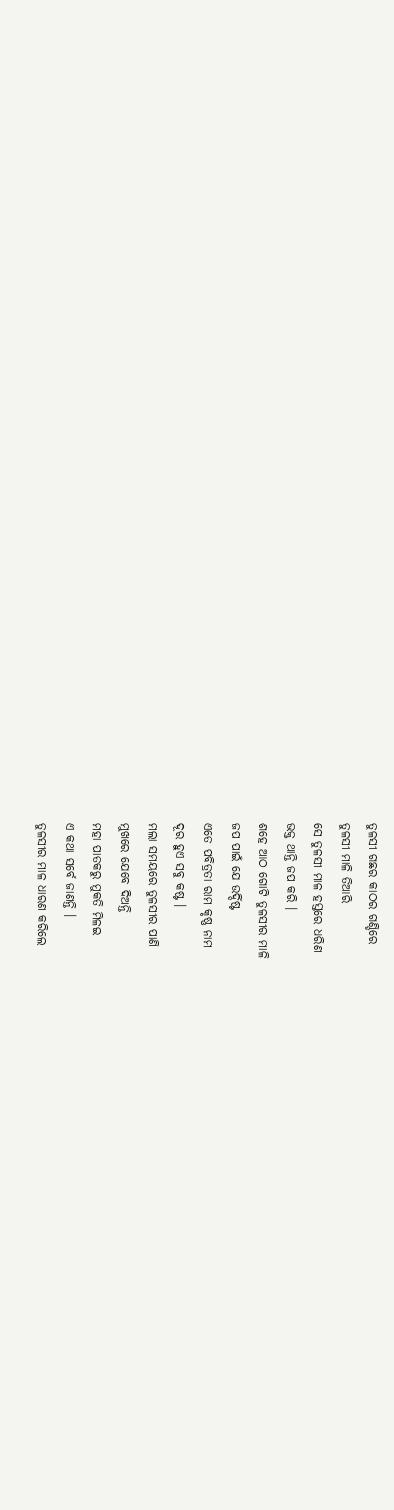ତୁଳସୀ ଗଛର କାଠର ଗଣ୍ଡିରେ
ତୁଳସୀ ମାଳି ତିଆରି
ସେ ତୁଳସୀ ମାଳ ହସ୍ତରେ ଧରିଣ
ଭକ୍ତ ଥାନ୍ତି ଜପ କରି ।
ଶହେ ଆଠ ଗୋଟି ତୁଳସୀର ମାଳି
ଜପ ପାଇଁ ଯେ ଉର୍ଦ୍ଦିଷ୍ଟ
ଏତେ ପବିତ୍ରତା ରାମ କୃଷ୍ଣ ନାମ
ଦୂର ହୁଏ ସବୁ କଷ୍ଟ ।
ମଲା ସମୟରେ ତୁଳସୀର ପାଣି
ମୁଖରେ ଯେବେ ଦିଅନ୍ତି
ମହା ପାତକରୁ ମୁକତି ମିଳଇ
ଏ କଥା ସର୍ବେ ଜାଣନ୍ତି ।
ତୁଳସୀର ମାଳ ଧାରଣ କରିଲେ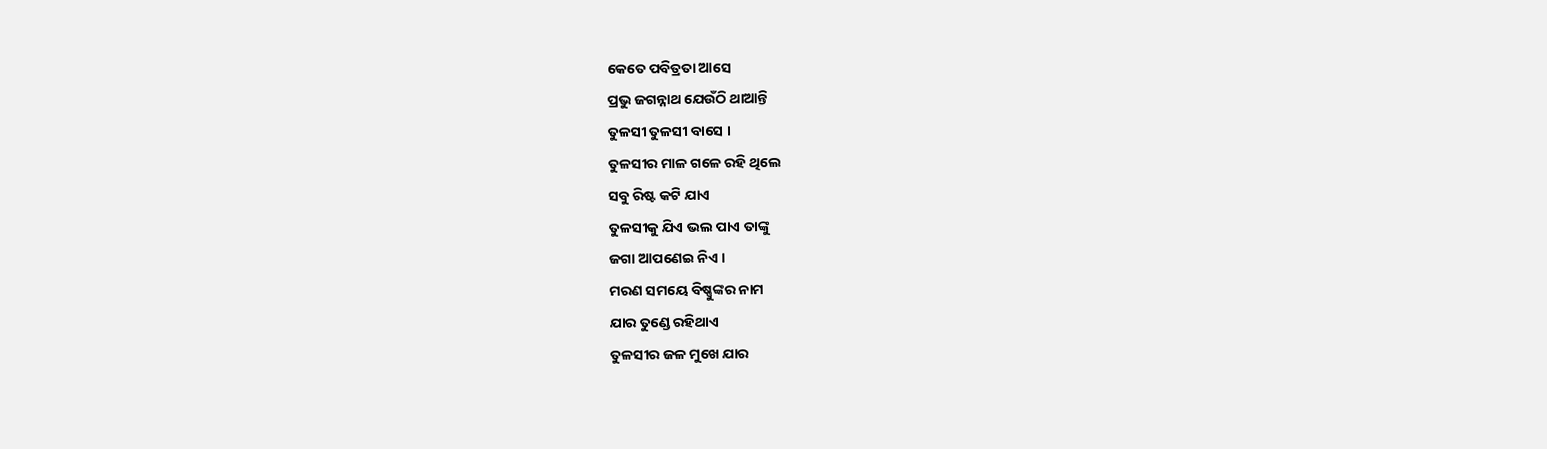କେତେ ପବିତ୍ରତା ଆସେ
ପ୍ରଭୁ ଜଗନ୍ନାଥ ଯେଉଁଠି ଥାଆନ୍ତି
ତୁଳସୀ ତୁଳସୀ ବାସେ ।
ତୁଳସୀର ମାଳ ଗଳେ ରହି ଥିଲେ
ସବୁ ରିଷ୍ଟ କଟି ଯାଏ
ତୁଳସୀକୁ ଯିଏ ଭଲ ପାଏ ତାଙ୍କୁ
ଜଗା ଆପଣେଇ ନିଏ ।
ମରଣ ସମୟେ ବିଷ୍ଣୁଙ୍କର ନାମ
ଯାର ତୁଣ୍ଡେ ରହିଥାଏ
ତୁଳସୀର ଜଳ ମୁଖେ ଯାର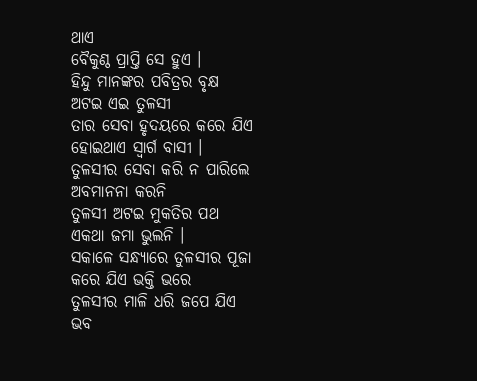ଥାଏ
ବୈକୁଣ୍ଠ ପ୍ରାପ୍ତି ସେ ହୁଏ ।
ହିନ୍ଦୁ ମାନଙ୍କର ପବିତ୍ରର ବୃକ୍ଷ
ଅଟଇ ଏଇ ତୁଳସୀ
ତାର ସେବା ହୃଦୟରେ କରେ ଯିଏ
ହୋଇଥାଏ ସ୍ବାର୍ଗ ବାସୀ ।
ତୁଳସୀର ସେବା କରି ନ ପାରିଲେ
ଅବମାନନା କରନି
ତୁଳସୀ ଅଟଇ ମୁକତିର ପଥ
ଏକଥା ଜମା ଭୁଲନି ।
ସକାଳେ ସନ୍ଧ୍ୟାରେ ତୁଳସୀର ପୂଜା
କରେ ଯିଏ ଭକ୍ତି ଭରେ
ତୁଳସୀର ମାଳି ଧରି ଜପେ ଯିଏ
ଭବ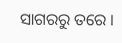ସାଗରରୁ ତରେ ।